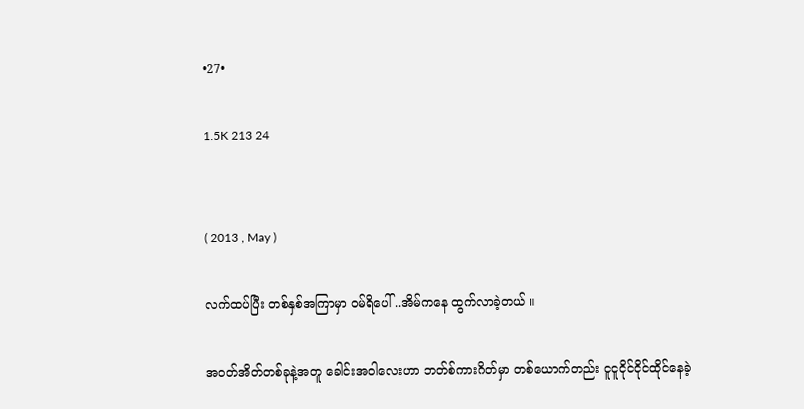•27•

1.5K 213 24


( 2013 , May )

လက်ထပ်ပြီး တစ်နှစ်အကြာမှာ ဝမ်ရိပေါ် ..အိမ်ကနေ ထွက်လာခဲ့တယ် ။

အဝတ်အိတ်တစ်ခုနဲ့အတူ ခေါင်းအဝါလေးဟာ ဘတ်စ်ကားဂိတ်မှာ တစ်ယောက်တည်း ငူငူငိုင်ငိုင်ထိုင်နေခဲ့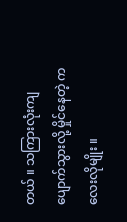တယ် ။ သကြားလုံးကျပျောက်သွားလို့ မှိုင်နေတဲ့ ကလေးလိုမျိုး ။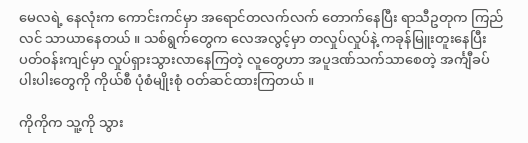မေလရဲ့ နေလုံးက ကောင်းကင်မှာ အရောင်တလက်လက် တောက်နေပြီး ရာသီဥတုက ကြည်လင် သာယာနေတယ် ။ သစ်ရွက်တွေက လေအလွင့်မှာ တလှုပ်လှုပ်နဲ့ ကခုန်မြူးတူးနေပြီး ပတ်ဝန်းကျင်မှာ လှုပ်ရှားသွားလာနေကြတဲ့ လူတွေဟာ အပူဒဏ်သက်သာစေတဲ့ အင်္ကျီခပ်ပါးပါးတွေကို ကိုယ်စီ ပုံစံမျိုးစုံ ဝတ်ဆင်ထားကြတယ် ။

ကိုကိုက သူ့ကို သွား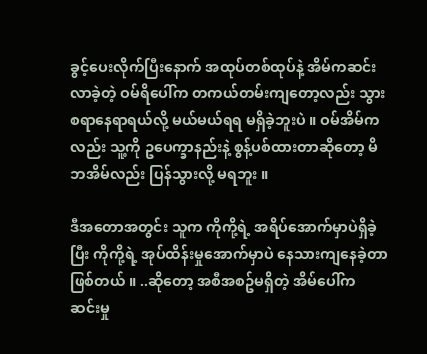ခွင့်ပေးလိုက်ပြီးနောက် အထုပ်တစ်ထုပ်နဲ့ အိမ်ကဆင်းလာခဲ့တဲ့ ဝမ်ရိပေါ်က တကယ်တမ်းကျတော့လည်း သွားစရာနေရာရယ်လို့ မယ်မယ်ရရ မရှိခဲ့ဘူးပဲ ။ ဝမ်အိမ်ကလည်း သူ့ကို ဥပေက္ခာနည်းနဲ့ စွန့်ပစ်ထားတာဆိုတော့ မိဘအိမ်လည်း ပြန်သွားလို့ မရဘူး ။

ဒီအတောအတွင်း သူက ကိုကို့ရဲ့ အရိပ်အောက်မှာပဲရှိခဲ့ပြီး ကိုကို့ရဲ့ အုပ်ထိန်းမှုအောက်မှာပဲ နေသားကျနေခဲ့တာ ဖြစ်တယ် ။ ..ဆိုတော့ အစီအစဥ်မရှိတဲ့ အိမ်ပေါ်က ဆင်းမှု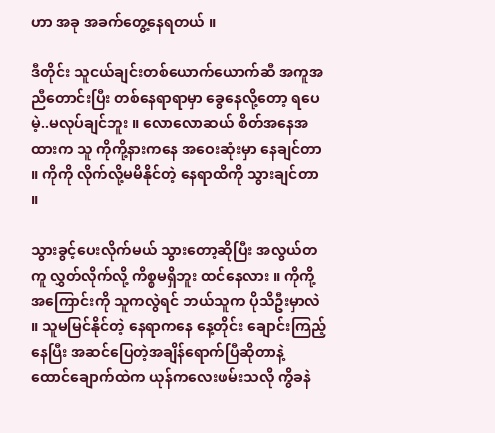ဟာ အခု အခက်တွေ့နေရတယ် ။

ဒီတိုင်း သူငယ်ချင်းတစ်ယောက်ယောက်ဆီ အကူအညီတောင်းပြီး တစ်နေရာရာမှာ ခွေနေလို့တော့ ရပေမဲ့..မလုပ်ချင်ဘူး ။ လောလောဆယ် စိတ်အနေအထားက သူ ကိုကို့နားကနေ အဝေးဆုံးမှာ နေချင်တာ ။ ကိုကို လိုက်လို့မမိနိုင်တဲ့ နေရာထိကို သွားချင်တာ ။

သွားခွင့်ပေးလိုက်မယ် သွားတော့ဆိုပြီး အလွယ်တကူ လွှတ်လိုက်လို့ ကိစ္စမရှိဘူး ထင်နေလား ။ ကိုကို့အကြောင်းကို သူကလွဲရင် ဘယ်သူက ပိုသိဦးမှာလဲ ။ သူမမြင်နိုင်တဲ့ နေရာကနေ နေ့တိုင်း ချောင်းကြည့်နေပြီး အဆင်ပြေတဲ့အချိန်ရောက်ပြီဆိုတာနဲ့ ထောင်ချောက်ထဲက ယုန်ကလေးဖမ်းသလို ကွိခနဲ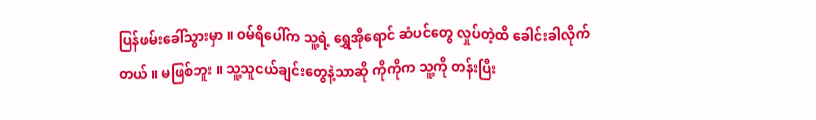ပြန်ဖမ်းခေါ်သွားမှာ ။ ဝမ်ရိပေါ်က သူ့ရဲ့ ရွှေအိုရောင် ဆံပင်တွေ လှုပ်တဲ့ထိ ခေါင်းခါလိုက်တယ် ။ မဖြစ်ဘူး ။ သူ့သူငယ်ချင်းတွေနဲ့သာဆို ကိုကိုက သူ့ကို တန်းပြီး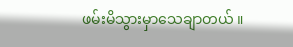ဖမ်းမိသွားမှာသေချာတယ် ။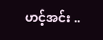ဟင့်အင်း ..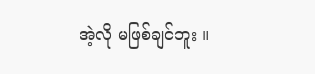အဲ့လို မဖြစ်ချင်ဘူး ။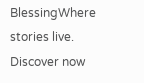BlessingWhere stories live. Discover now